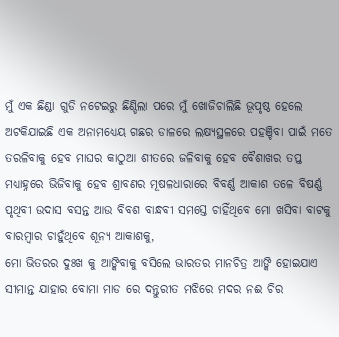ମୁଁ ଏକ ଛିଣ୍ଡା ଗୁଡି ନଟେଇରୁ ଛିଣ୍ଡିଲା ପରେ ମୁଁ ଖୋଜିଚାଲିଛି ଭୂପୃଷ୍ଠ ହେଲେ ଅଟକିଯାଇଛି ଏକ ଅନାମଧ୍ୟେୟ ଗଛର ଡାଳରେ ଲକ୍ଷ୍ୟସ୍ଥଳରେ ପହଞ୍ଚିବା ପାଇଁ ମତେ ତରଳିବାକୁ ହେବ ମାଘର କାଠୁଆ ଶୀତରେ ଜଳିବାକୁ ହେବ ବୈଶାଖର ତପ୍ତ ମଧ୍ୟାହ୍ନରେ ଭିଜିବାକୁ ହେବ ଶ୍ରାବଣର ମୂଷଳଧାରାରେ ବିବର୍ଣ୍ଣ ଆକାଶ ତଳେ ବିଷର୍ଣ୍ଣ ପୃଥିବୀ ଉଦାସ ବସନ୍ତ ଆଉ ବିବଶ ବାନ୍ଧବୀ ସମସ୍ତେ ଚାହିଁଥିବେ ମୋ ଖସିବା ବାଟକୁ ବାରମ୍ବାର ଚାହୁଁଥିବେ ଶୂନ୍ୟ ଆକାଶକୁ,
ମୋ ଭିତରର ଦୁଃଖ କୁ ଆଙ୍କିବାକୁ ବସିଲେ ଭାରତର ମାନଚିତ୍ର ଆଙ୍କି ହୋଇଯାଏ ସୀମାନ୍ତ ଯାହାର ବୋମା ମାଡ ରେ ଦନ୍ତୁରୀତ ମଝିରେ ମଦର ନଈ ଚିର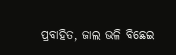ପ୍ରବାହିତ, ଜାଲ ଭଳି ବିଛେଇ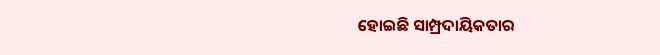ହୋଇଛି ସାମ୍ପ୍ରଦାୟିକତାର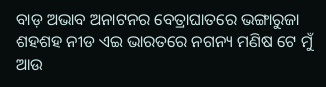ବାଡ଼ ଅଭାବ ଅନାଟନର ବେତ୍ରାଘାତରେ ଭଙ୍ଗାରୁଜା ଶହଶହ ନୀଡ ଏଇ ଭାରତରେ ନଗନ୍ୟ ମଣିଷ ଟେ ମୁଁ ଆଉ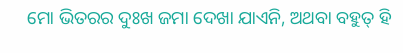ମୋ ଭିତରର ଦୁଃଖ ଜମା ଦେଖା ଯାଏନି, ଅଥବା ବହୁତ୍ ହି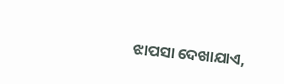ଝାପସା ଦେଖାଯାଏ,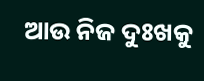ଆଉ ନିଜ ଦୁଃଖକୁ